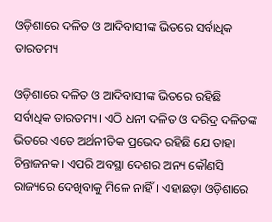ଓଡ଼ିଶାରେ ଦଳିତ ଓ ଆଦିବାସୀଙ୍କ ଭିତରେ ସର୍ବାଧିକ ତାରତମ୍ୟ

ଓଡ଼ିଶାରେ ଦଳିତ ଓ ଆଦିବାସୀଙ୍କ ଭିତରେ ରହିଛି ସର୍ବାଧିକ ତାରତମ୍ୟ। ଏଠି ଧନୀ ଦଳିତ ଓ ଦରିଦ୍ର ଦଳିତଙ୍କ ଭିତରେ ଏତେ ଅର୍ଥନୀତିକ ପ୍ରଭେଦ ରହିଛି ଯେ ତାହା ଚିନ୍ତାଜନକ। ଏପରି ଅବସ୍ଥା ଦେଶର ଅନ୍ୟ କୌଣସି ରାଜ୍ୟରେ ଦେଖିବାକୁ ମିଳେ ନାହିଁ। ଏହାଛଡ଼ା ଓଡ଼ିଶାରେ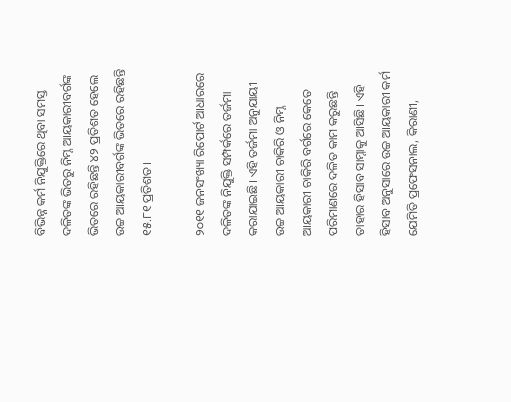ବିଭିନ୍ନ କର୍ମ ନିଯୁକ୍ତିରେ ଥିବା ସମସ୍ତ ଦଳିତଙ୍କ ଭିତରୁ ନିମ୍ନ ଆୟକାରୀବର୍ଗଙ୍କ ଭିତରେ ରହିଛନ୍ତି ୪୨ ପ୍ରତିଶତ ହେଲେ ଉଚ୍ଚ ଆୟକାରୀବର୍ଗଙ୍କ ଭିତରେ ରହିଛନ୍ତି ୧୫.୮୧ ପ୍ରତିଶତ।

୨୦୧୧ ଜନସଂଖ୍ୟା ରିପୋର୍ଟ ଆଧାରରେ ଦଳିତଙ୍କ ନିଯୁକ୍ତି ସମ୍ପର୍କରେ ତର୍ଜମା କରାଯାଇଛି। ଏହି ତର୍ଜମା ଅନୁଯାୟୀ ଉଚ୍ଚ ଆୟକାରୀ ଚାକିରି ଓ ନିମ୍ନ ଆୟକାରୀ ଚାକିରି ବର୍ଗରେ କେତେ ପରିମାଣରେ ଦଳିତ କାମ କରୁଛନ୍ତି ତାହାର ହିସାବ ସାମ୍ନାକୁ ଆସିଛି। ଏହି ହିସାବ ଅନୁସାରେ ଉଚ୍ଚ ଆୟକାରୀ କର୍ମ ଯେମିତି ପ୍ରଫେସନାଲ, କିରାଣୀ,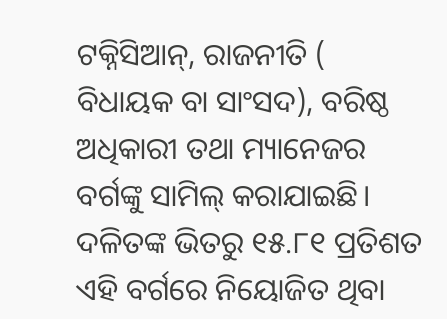ଟକ୍ନିସିଆନ୍‌, ରାଜନୀତି ( ବିଧାୟକ ବା ସାଂସଦ), ବରିଷ୍ଠ ଅଧିକାରୀ ତଥା ମ୍ୟାନେଜର ବର୍ଗଙ୍କୁ ସାମିଲ୍‌ କରାଯାଇଛି। ଦଳିତଙ୍କ ଭିତରୁ ୧୫.୮୧ ପ୍ରତିଶତ ଏହି ବର୍ଗରେ ନିୟୋଜିତ ଥିବା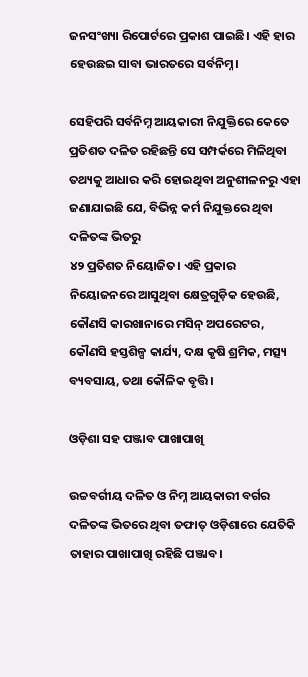ଜନସଂଖ୍ୟା ରିପୋର୍ଟରେ ପ୍ରକାଶ ପାଇଛି। ଏହି ହାର ହେଉଛଇ ସାବା ଭାରତରେ ସର୍ବନିମ୍ନ।

ସେହିପରି ସର୍ବନିମ୍ନ ଆୟକାରୀ ନିଯୁକ୍ତିରେ କେତେ ପ୍ରତିଶତ ଦଳିତ ରହିଛନ୍ତି ସେ ସମ୍ପର୍କରେ ମିଳିଥିବା ତଥ୍ୟକୁ ଆଧାର କରି ହୋଇଥିବା ଅନୁଶୀଳନରୁ ଏହା ଜଣାଯାଇଛି ଯେ, ବିଭିନ୍ନ କର୍ମ ନିଯୁକ୍ତରେ ଥିବା ଦଳିତଙ୍କ ଭିତରୁ
୪୨ ପ୍ରତିଶତ ନିୟୋଜିତ। ଏହି ପ୍ରକାର ନିୟୋଜନରେ ଆସୁଥିବା କ୍ଷେତ୍ରଗୁଡ଼ିକ ହେଉଛି, କୌଣସି କାରଖାନାରେ ମସିନ୍‌ ଅପରେଟର, କୌଣସି ହସ୍ତଶିଳ୍ପ କାର୍ଯ୍ୟ, ଦକ୍ଷ କୃଷି ଶ୍ରମିକ, ମତ୍ସ୍ୟ ବ୍ୟବସାୟ, ତଥା କୌଳିକ ବୃତ୍ତି।

ଓଡ଼ିଶା ସହ ପଞ୍ଜାବ ପାଖାପାଖି

ଉଚ୍ଚବର୍ଗୀୟ ଦଳିତ ଓ ନିମ୍ନ ଆୟକାରୀ ବର୍ଗର ଦଳିତଙ୍କ ଭିତରେ ଥିବା ତଫାତ୍‌ ଓଡ଼ିଶାରେ ଯେତିକି ତାହାର ପାଖାପାଖି ରହିଛି ପଞ୍ଜାବ।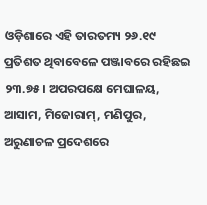ଓଡ଼ିଶାରେ ଏହି ତାରତମ୍ୟ ୨୬.୧୯ ପ୍ରତିଶତ ଥିବାବେଳେ ପଞ୍ଜାବରେ ରହିଛଇ ୨୩.୭୫। ଅପରପକ୍ଷେ ମେଘାଳୟ, ଆସାମ, ମିଜୋରାମ୍‌, ମଣିପୁର, ଅରୁଣାଚଳ ପ୍ରଦେଶରେ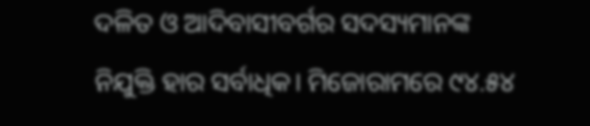ଦଳିତ ଓ ଆଦିବାସୀବର୍ଗର ସଦସ୍ୟମାନଙ୍କ ନିଯୁକ୍ତି ହାର ସର୍ବାଧିକ। ମିଜୋରାମରେ ୯୪.୫୪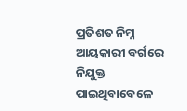ପ୍ରତିଶତ ନିମ୍ନ ଆୟକାରୀ ବର୍ଗରେ ନିଯୁକ୍ତ ପାଇଥିବାବେଳେ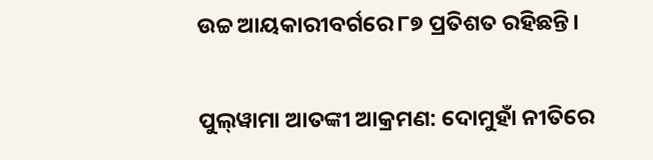ଉଚ୍ଚ ଆୟକାରୀବର୍ଗରେ ୮୭ ପ୍ରତିଶତ ରହିଛନ୍ତି।

ପୁଲ୍‌ୱାମା ଆତଙ୍କୀ ଆକ୍ରମଣ: ଦୋମୁହାଁ ନୀତିରେ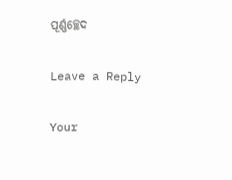ପୂର୍ଣ୍ଣଚ୍ଛେଦ

Leave a Reply

Your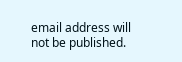email address will not be published.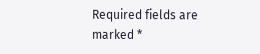Required fields are marked *